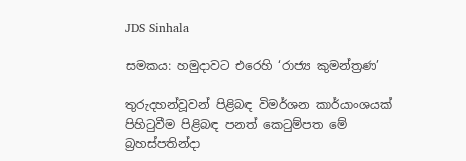JDS Sinhala

සමකය: හමුදාවට එරෙහි ‘රාජ්‍ය කුමන්ත්‍රණ’

තුරුදහන්වූවන් පිළිබඳ විමර්ශන කාර්යාංශයක් පිහිටුවීම පිළිබඳ පනත් කෙටුම්පත මේ බ්‍රහස්පතින්දා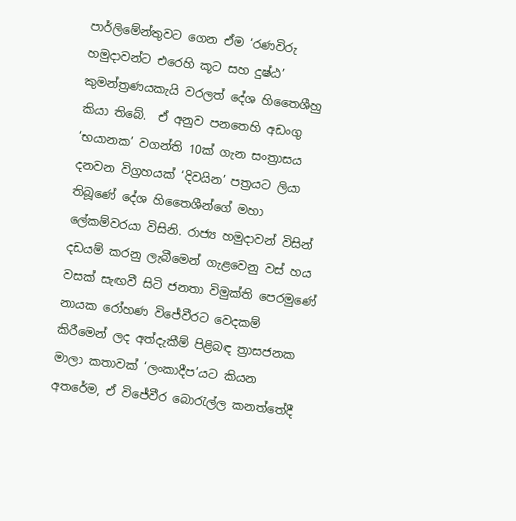පාර්ලිමේන්තුවට ගෙන ඒම ‘රණවිරු හමුදාවන්ට එරෙහි කූට සහ දුෂ්ඨ’ කුමන්ත්‍රණයකැයි වරලත් දේශ හිතෛශීහු කියා තිබේ.  ඒ අනුව පනතෙහි අඩංගු ‘භයානක’ වගන්ති 10ක් ගැන සංත්‍රාසය දනවන විග්‍රහයක් ‘දිවයින’ පත්‍රයට ලියා තිබූණේ දේශ හිතෛශීන්ගේ මහා ලේකම්වරයා විසිනි. රාජ්‍ය හමුදාවන් විසින් දඩයම් කරනු ලැබීමෙන් ගැළවෙනු වස් හය වසක් සැඟවී සිටි ජනතා විමුක්ති පෙරමුණේ නායක රෝහණ විජේවීරට වෙදකම් කිරීමෙන් ලද අත්දැකීම් පිළිබඳ ත්‍රාසජනක මාලා කතාවක් ‘ලංකාදීප’යට කියන අතරේම, ඒ විජේවීර බොරැල්ල කනත්තේදී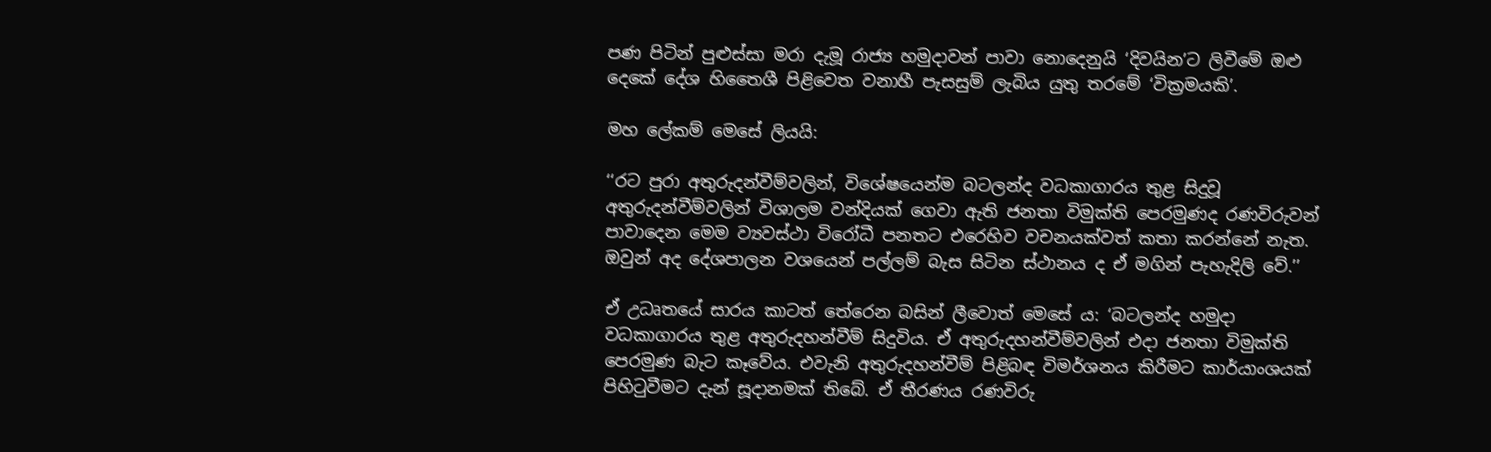පණ පිටින් පුළුස්සා මරා දැමූ රාජ්‍ය හමුදාවන් පාවා නොදෙනුයි ‘දිවයින’ට ලිවීමේ ඔළු දෙකේ දේශ හිතෛශී පිළිවෙත වනාහී පැසසුම් ලැබිය යුතු තරමේ ‘වික්‍රමයකි’.

මහ ලේකම් මෙසේ ලියයි:

‘‘රට පුරා අතුරුදන්වීම්වලින්, විශේෂයෙන්ම බටලන්ද වධකාගාරය තුළ සිදුවූ අතුරුදන්වීම්වලින් විශාලම වන්දියක් ගෙවා ඇති ජනතා විමුක්ති පෙරමුණද රණවිරුවන් පාවාදෙන මෙම ව්‍යවස්ථා විරෝධී පනතට එරෙහිව වචනයක්වත් කතා කරන්නේ නැත. ඔවුන් අද දේශපාලන වශයෙන් පල්ලම් බැස සිටින ස්ථානය ද ඒ මගින් පැහැදිලි වේ.’’

ඒ උධෘතයේ සාරය කාටත් තේරෙන බසින් ලීවොත් මෙසේ ය: ‘බටලන්ද හමුදා වධකාගාරය තුළ අතුරුදහන්වීම් සිදුවිය. ඒ අතුරුදහන්වීම්වලින් එදා ජනතා විමුක්ති පෙරමුණ බැට කෑවේය. එවැනි අතුරුදහන්වීම් පිළිබඳ විමර්ශනය කිරීමට කාර්යාංශයක් පිහිටුවීමට දැන් සූදානමක් තිබේ. ඒ තීරණය රණවිරු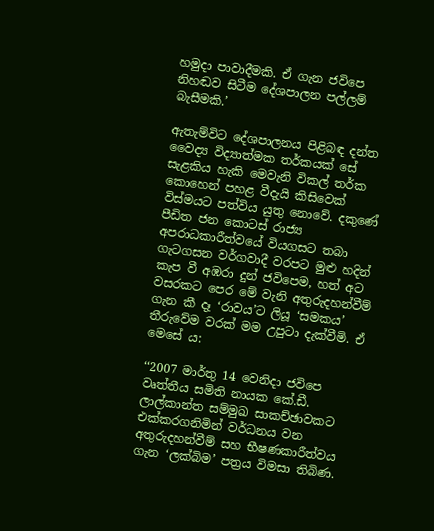හමුදා පාවාදීමකි. ඒ ගැන ජවිපෙ නිහඬව සිටීම දේශපාලන පල්ලම් බැසීමකි.’

ඇතැම්විට දේශපාලනය පිළිබඳ දන්ත වෛද්‍ය විද්‍යාත්මක තර්කයක් සේ සැළකිය හැකි මෙවැනි විකල් තර්ක කොහෙන් පහළ වීදැයි කිසිවෙක් විස්මයට පත්විය යුතු නොවේ. දකුණේ පීඩිත ජන කොටස් රාජ්‍ය අපරාධකාරීත්වයේ වියගසට තබා ගැටගසන වර්ගවාදී වරපට මුළු හදින් කැප වී අඹරා දුන් ජවිපෙම, හත් අට වසරකට පෙර මේ වැනි අතුරුදහන්වීම් ගැන කී දෑ ‘රාවය’ට ලියූ ‘සමකය’ තීරුවේම වරක් මම උපුටා දැක්වීමි. ඒ මෙසේ ය:

‘‘2007 මාර්තු 14 වෙනිදා ජවිපෙ වෘත්තීය සමිති නායක කේ.ඩී. ලාල්කාන්ත සම්මුඛ සාකච්ඡාවකට එක්කරගනිමින් වර්ධනය වන අතුරුදහන්වීම් සහ භීෂණකාරීත්වය ගැන ‘ලක්බිම’ පත්‍රය විමසා තිබිණ.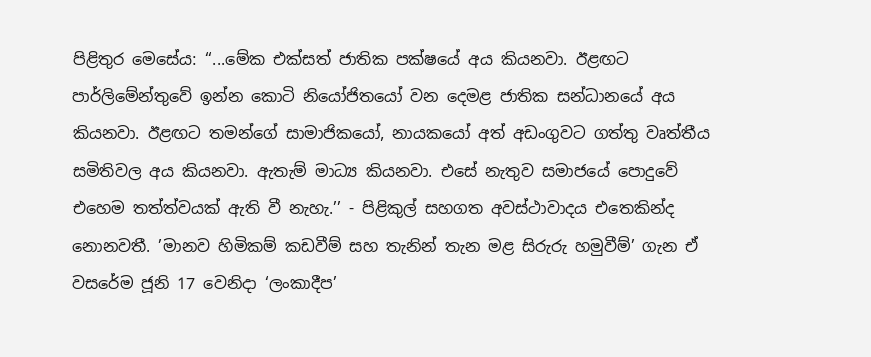පිළිතුර මෙසේය: ‘‘...මේක එක්සත් ජාතික පක්ෂයේ අය කියනවා. ඊළඟට පාර්ලිමේන්තුවේ ඉන්න කොටි නියෝජිතයෝ වන දෙමළ ජාතික සන්ධානයේ අය කියනවා. ඊළඟට තමන්ගේ සාමාජිකයෝ, නායකයෝ අත් අඩංගුවට ගත්තු වෘත්තීය සමිතිවල අය කියනවා. ඇතැම් මාධ්‍ය කියනවා. එසේ නැතුව සමාජයේ පොදුවේ එහෙම තත්ත්වයක් ඇති වී නැහැ.’’ - පිළිකුල් සහගත අවස්ථාවාදය එතෙකින්ද නොනවතී. ’මානව හිමිකම් කඩවීම් සහ තැනින් තැන මළ සිරුරු හමුවීම්’ ගැන ඒ වසරේම ජූනි 17 වෙනිදා ‘ලංකාදීප’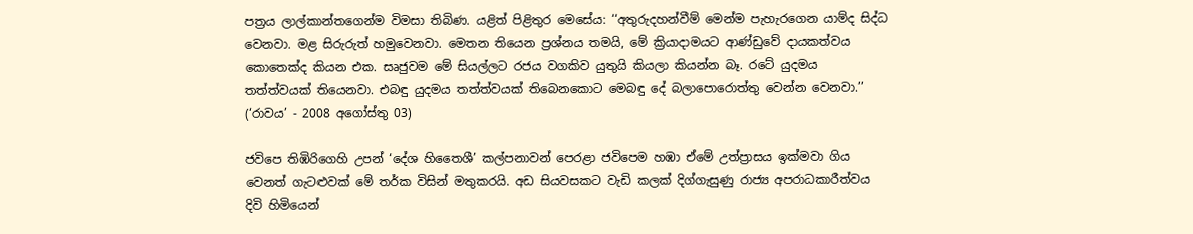පත්‍රය ලාල්කාන්තගෙන්ම විමසා තිබිණ. යළිත් පිළිතුර මෙසේය: ‘‘අතුරුදහන්වීම් මෙන්ම පැහැරගෙන යාම්ද සිද්ධ වෙනවා. මළ සිරුරුත් හමුවෙනවා. මෙතන තියෙන ප්‍රශ්නය තමයි, මේ ක්‍රියාදාමයට ආණ්ඩුවේ දායකත්වය කොතෙක්ද කියන එක. සෘජුවම මේ සියල්ලට රජය වගකිව යුතුයි කියලා කියන්න බෑ. රටේ යුදමය තත්ත්වයක් තියෙනවා. එබඳු යුදමය තත්ත්වයක් තිබෙනකොට මෙබඳු දේ බලාපොරොත්තු වෙන්න වෙනවා.’’ (‘රාවය’ - 2008 අගෝස්තු 03)

ජවිපෙ තිඹිරිගෙහි උපන් ‘දේශ හිතෛශී’ කල්පනාවන් පෙරළා ජවිපෙම හඹා ඒමේ උත්ප්‍රාසය ඉක්මවා ගිය වෙනත් ගැටළුවක් මේ තර්ක විසින් මතුකරයි. අඩ සියවසකට වැඩි කලක් දිග්ගැසුණු රාජ්‍ය අපරාධකාරීත්වය දිවි හිමියෙන්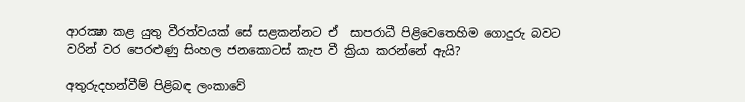ආරක්‍ෂා කළ යුතු වීරත්වයක් සේ සළකන්නට ඒ  සාපරාධී පිළිවෙතෙහිම ගොදුරු බවට වරින් වර පෙරළුණු සිංහල ජනකොටස් කැප වී ක්‍රියා කරන්නේ ඇයි?

අතුරුදහන්වීම් පිළිබඳ ලංකාවේ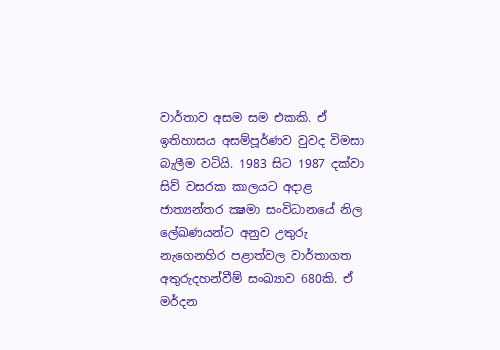වාර්තාව අසම සම එකකි. ඒ ඉතිහාසය අසම්පූර්ණව වුවද විමසා බැලීම වටියි. 1983 සිට 1987 දක්වා සිව් වසරක කාලයට අදාළ ජාත්‍යන්තර ක්‍ෂමා සංවිධානයේ නිල ලේඛණයන්ට අනුව උතුරු නැගෙනහිර පළාත්වල වාර්තාගත අතුරුදහන්වීම් සංඛ්‍යාව 680කි. ඒ මර්දන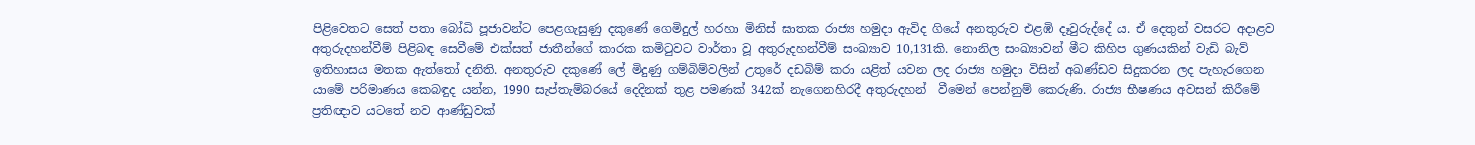පිළිවෙතට සෙත් පතා බෝධි පූජාවන්ට පෙළගැසුණු දකුණේ ගෙමිදුල් හරහා මිනිස් ඝාතක රාජ්‍ය හමුදා ඇවිද ගියේ අනතුරුව එළඹි දෑවුරුද්දේ ය. ඒ දෙතුන් වසරට අදාළව අතුරුදහන්වීම් පිළිබඳ සෙවීමේ එක්සත් ජාතීන්ගේ කාරක කමිටුවට වාර්තා වූ අතුරුදහන්වීම් සංඛ්‍යාව 10,131කි. නොනිල සංඛ්‍යාවන් මීට කිහිප ගුණයකින් වැඩි බැව් ඉතිහාසය මතක ඇත්තෝ දනිති. අනතුරුව දකුණේ ලේ මිදුණු ගම්බිම්වලින් උතුරේ දඩබිම් කරා යළිත් යවන ලද රාජ්‍ය හමුදා විසින් අඛණ්ඩව සිදුකරන ලද පැහැරගෙන යාමේ පරිමාණය කෙබඳුද යන්න, 1990 සැප්තැම්බරයේ දෙදිනක් තුළ පමණක් 342ක් නැගෙනහිරදී අතුරුදහන්  වීමෙන් පෙන්නුම් කෙරුණි. රාජ්‍ය භීෂණය අවසන් කිරීමේ ප්‍රතිඥාව යටතේ නව ආණ්ඩුවක්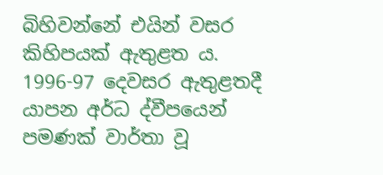බිහිවන්නේ එයින් වසර කිහිපයක් ඇතුළත ය. 1996-97 දෙවසර ඇතුළතදී යාපන අර්ධ ද්වීපයෙන් පමණක් වාර්තා වූ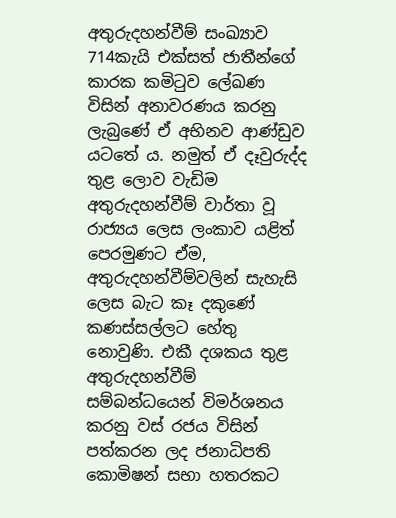අතුරුදහන්වීම් සංඛ්‍යාව 714කැයි එක්සත් ජාතීන්ගේ කාරක කමිටුව ලේඛණ  විසින් අනාවරණය කරනු ලැබුණේ ඒ අභිනව ආණ්ඩුව යටතේ ය. නමුත් ඒ දෑවුරුද්ද තුළ ලොව වැඩිම අතුරුදහන්වීම් වාර්තා වූ රාජ්‍යය ලෙස ලංකාව යළිත් පෙරමුණට ඒම, අතුරුදහන්වීම්වලින් සැහැසි ලෙස බැට කෑ දකුණේ කණස්සල්ලට හේතු නොවුණි. එකී දශකය තුළ අතුරුදහන්වීම් සම්බන්ධයෙන් විමර්ශනය කරනු වස් රජය විසින් පත්කරන ලද ජනාධිපති කොමිෂන් සභා හතරකට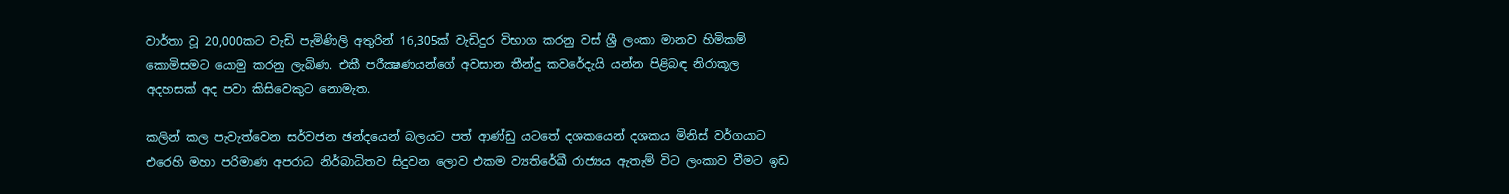වාර්තා වූ 20,000කට වැඩි පැමිණිලි අතුරින් 16,305ක් වැඩිදුර විභාග කරනු වස් ශ්‍රී ලංකා මානව හිමිකම් කොමිසමට යොමු කරනු ලැබිණ. එකී පරීක්‍ෂණයන්ගේ අවසාන තීන්දු කවරේදැයි යන්න පිළිබඳ නිරාකූල අදහසක් අද පවා කිසිවෙකුට නොමැත.

කලින් කල පැවැත්වෙන සර්වජන ඡන්දයෙන් බලයට පත් ආණ්ඩු යටතේ දශකයෙන් දශකය මිනිස් වර්ගයාට එරෙහි මහා පරිමාණ අපරාධ නිර්බාධිතව සිදුවන ලොව එකම ව්‍යතිරේඛී රාජ්‍යය ඇතැම් විට ලංකාව වීමට ඉඩ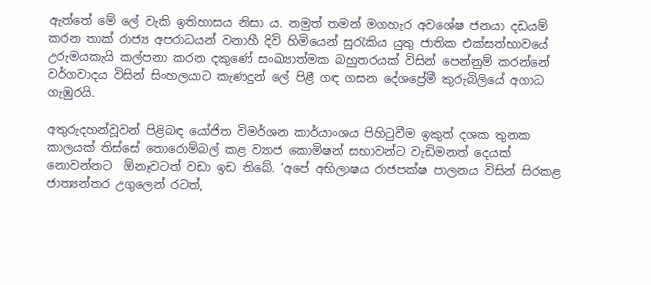ඇත්තේ මේ ලේ වැකි ඉතිහාසය නිසා ය. නමුත් තමන් මගහැර අවශේෂ ජනයා දඩයම් කරන තාක් රාජ්‍ය අපරාධයන් වනාහී දිවි හිමියෙන් සුරැකිය යුතු ජාතික එක්සත්භාවයේ උරුමයකැයි කල්පනා කරන දකුණේ සංඛ්‍යාත්මක බහුතරයක් විසින් පෙන්නුම් කරන්නේ වර්ගවාදය විසින් සිංහලයාට කැණදුන් ලේ පිළී ගඳ ගසන දේශප්‍රේමී කුරුබිලියේ අගාධ ගැඹුරයි.

අතුරුදහන්වූවන් පිළිබඳ යෝජිත විමර්ශන කාර්යාංශය පිහිටුවීම ඉකුත් දශක තුනක කාලයක් තිස්සේ තොරොම්බල් කළ ව්‍යාජ කොමිෂන් සභාවන්ට වැඩිමනත් දෙයක් නොවන්නට  ඕනෑවටත් වඩා ඉඩ තිබේ. ‘අපේ අභිලාෂය රාජපක්ෂ පාලනය විසින් සිරකළ ජාත්‍යන්තර උගුලෙන් රටත්,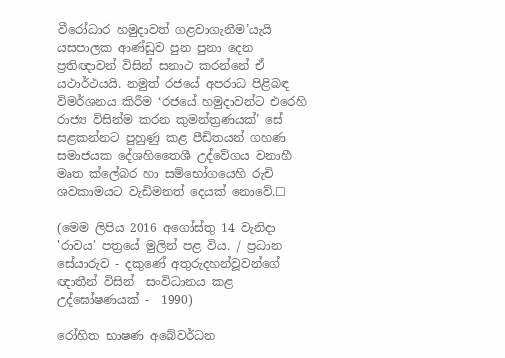වීරෝධාර හමුදාවත් ගළවාගැනීම’යැයි යසපාලක ආණ්ඩුව පුන පුනා දෙන ප්‍රතිඥාවන් විසින් සනාථ කරන්නේ ඒ යථාර්ථයයි. නමුත් රජයේ අපරාධ පිළිබඳ විමර්ශනය කිරීම ‘රජයේ හමුදාවන්ට එරෙහි රාජ්‍ය විසින්ම කරන කුමන්ත්‍රණයක්’ සේ සළකන්නට පුහුණු කළ පීඩිතයන් ගහණ සමාජයක දේශහිතෛශී උද්වේගය වනාහී මෘත ක්ලේබර හා සම්භෝගයෙහි රුචි ශවකාමයට වැඩිමනත් දෙයක් නොවේ.☐

(මෙම ලිපිය 2016 අගෝස්තු 14 වැනිදා 'රාවය' පත්‍රයේ මුලින් පළ විය. / ප්‍රධාන සේයාරුව - දකුණේ අතුරුදහන්වූවන්ගේ ඥාතීන් විසින්  සංවිධානය කළ උද්ඝෝෂණයක් -  1990)

රෝහිත භාෂණ අබේවර්ධන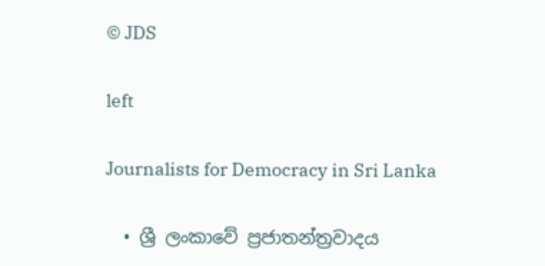© JDS

left

Journalists for Democracy in Sri Lanka

  • ශ්‍රී ලංකාවේ ප්‍රජාතන්ත්‍රවාදය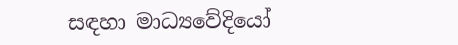සඳහා මාධ්‍යවේදියෝ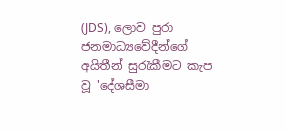(JDS), ලොව පුරා ජනමාධ්‍යවේදීන්ගේ අයිතීන් සුරැකීමට කැප වූ 'දේශසීමා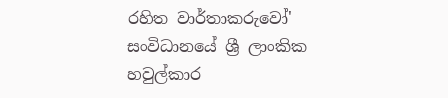රහිත වාර්තාකරුවෝ' සංවිධානයේ ශ්‍රී ලාංකික හවුල්කාර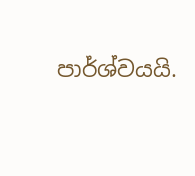පාර්ශ්වයයි.